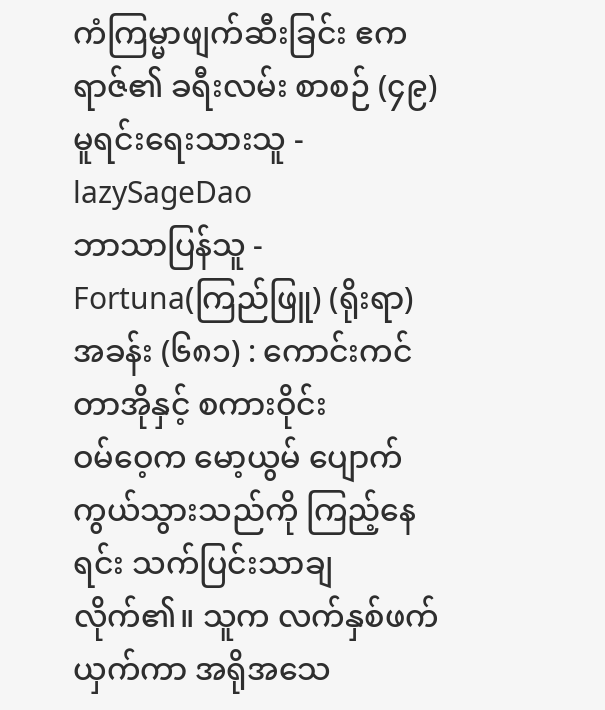ကံကြမ္မာဖျက်ဆီးခြင်း ဧကရာဇ်၏ ခရီးလမ်း စာစဉ် (၄၉)
မူရင်းရေးသားသူ - lazySageDao
ဘာသာပြန်သူ - Fortuna(ကြည်ဖြူ) (ရိုးရာ)
အခန်း (၆၈၁) : ကောင်းကင်တာအိုနှင့် စကားဝိုင်း
ဝမ်ဝေ့က မော့ယွမ် ပျောက်ကွယ်သွားသည်ကို ကြည့်နေရင်း သက်ပြင်းသာချလိုက်၏။ သူက လက်နှစ်ဖက်ယှက်ကာ အရိုအသေ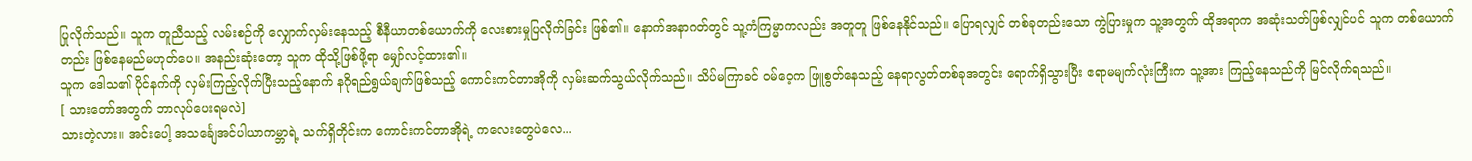ပြုလိုက်သည်။ သူက တူညီသည့် လမ်းစဉ်ကို လျှောက်လှမ်းနေသည့် စီနီယာတစ်ယောက်ကို လေးစားမှုပြလိုက်ခြင်း ဖြစ်၏။ နောက်အနာဂတ်တွင် သူ့ကံကြမ္မာကလည်း အတူတူ ဖြစ်နေနိုင်သည်။ ပြောရလျှင် တစ်ခုတည်းသော ကွဲပြားမှုက သူ့အတွက် ထိုအရာက အဆုံးသတ်ဖြစ်လျှင်ပင် သူက တစ်ယောက်တည်း ဖြစ်နေမည်မဟုတ်ပေ။ အနည်းဆုံးတော့ သူက ထိုသို့ဖြစ်ဖို့ရာ မျှော်လင့်ထား၏။
သူက ဒေါသ၏ ပိုင်နက်ကို လှမ်းကြည့်လိုက်ပြီးသည့်နောက် နဂိုရည်ရွယ်ချက်ဖြစ်သည့် ကောင်းကင်တာအိုကို လှမ်းဆက်သွယ်လိုက်သည်။ သိပ်မကြာခင် ဝမ်ဝေ့က ဖြူစွတ်နေသည့် နေရာလွတ်တစ်ခုအတွင်း ရောက်ရှိသွားပြီး ဧရာမမျက်လုံးကြီးက သူ့အား ကြည့်နေသည်ကို မြင်လိုက်ရသည်။
[ သားတော်အတွက် ဘာလုပ်ပေးရမလဲ]
သားတဲ့လား။ အင်းပေါ့ အသင်္ချေအင်ပါယာကမ္ဘာရဲ့ သက်ရှိတိုင်းက ကောင်းကင်တာအိုရဲ့ ကလေးတွေပဲလေ...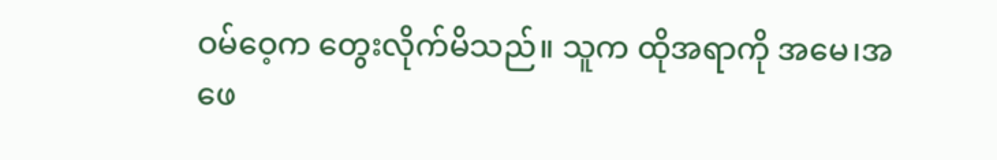ဝမ်ဝေ့က တွေးလိုက်မိသည်။ သူက ထိုအရာကို အမေ၊အဖေ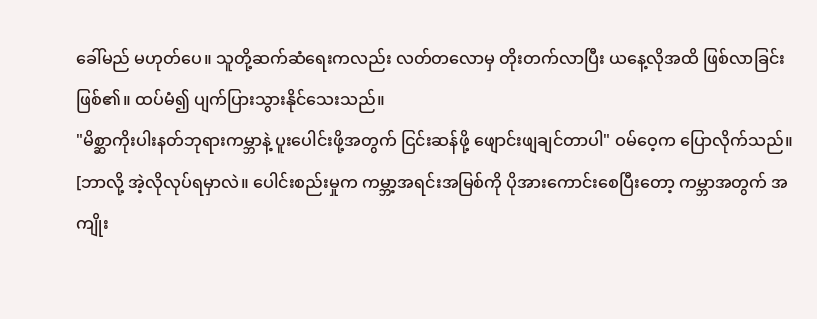ခေါ်မည် မဟုတ်ပေ။ သူတို့ဆက်ဆံရေးကလည်း လတ်တလောမှ တိုးတက်လာပြီး ယနေ့လိုအထိ ဖြစ်လာခြင်း ဖြစ်၏။ ထပ်မံ၍ ပျက်ပြားသွားနိုင်သေးသည်။
"မိစ္ဆာကိုးပါးနတ်ဘုရားကမ္ဘာနဲ့ ပူးပေါင်းဖို့အတွက် ငြင်းဆန်ဖို့ ဖျောင်းဖျချင်တာပါ" ဝမ်ဝေ့က ပြောလိုက်သည်။
[ဘာလို့ အဲ့လိုလုပ်ရမှာလဲ။ ပေါင်းစည်းမှုက ကမ္ဘာ့အရင်းအမြစ်ကို ပိုအားကောင်းစေပြီးတော့ ကမ္ဘာအတွက် အကျိုး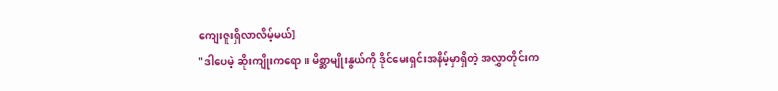ကျေးဇူးရှိလာလိမ့်မယ်]
"ဒါပေမဲ့ ဆိုးကျိုးကရော။ မိစ္ဆာမျိုးနွယ်ကို ဒိုင်မေးရှင်းအနိမ့်မှာရှိတဲ့ အလွှာတိုင်းက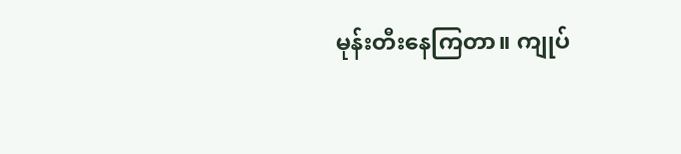မုန်းတီးနေကြတာ။ ကျုပ်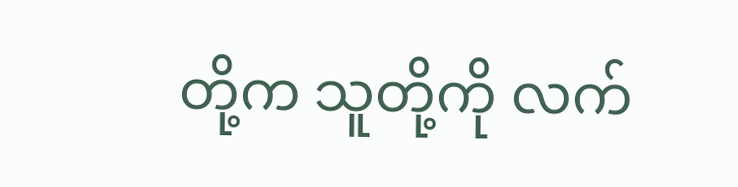တို့က သူတို့ကို လက်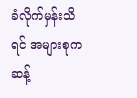ခံလိုက်မှန်းသိရင် အများစုက ဆန့်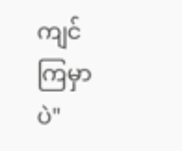ကျင်ကြမှာပဲ"